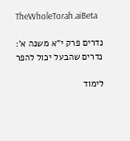TheWholeTorah.aiBeta

נדרים פרק י"א משנה א': נדרים שהבעל יכול להפר

לימוד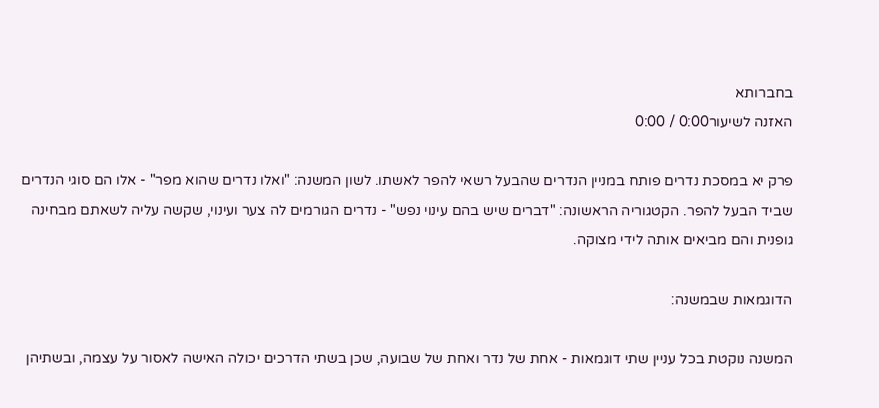בחברותא
האזנה לשיעור0:00 / 0:00

פרק יא במסכת נדרים פותח במניין הנדרים שהבעל רשאי להפר לאשתו. לשון המשנה: "ואלו נדרים שהוא מפר" - אלו הם סוגי הנדרים שביד הבעל להפר. הקטגוריה הראשונה: "דברים שיש בהם עינוי נפש" - נדרים הגורמים לה צער ועינוי, שקשה עליה לשאתם מבחינה גופנית והם מביאים אותה לידי מצוקה.

הדוגמאות שבמשנה:

המשנה נוקטת בכל עניין שתי דוגמאות - אחת של נדר ואחת של שבועה, שכן בשתי הדרכים יכולה האישה לאסור על עצמה, ובשתיהן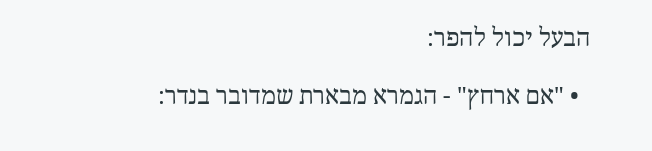הבעל יכול להפר:

  • "אם ארחץ" - הגמרא מבארת שמדובר בנדר: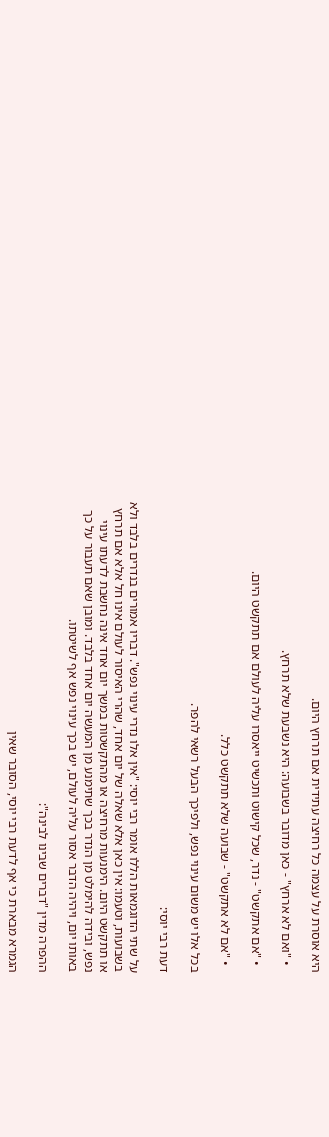היא אוסרת על עצמה כל רחיצה עתידית אם תרחץ היום.

  • "ואם לא ארחץ" - כאן מדובר בשבועה: היא נשבעת שלא תרחץ.

  • "אם אתקשט" - נדר, שכל קישוט ותכשיט ייאסרו עליה לעולם אם תתקשט היום.

  • "אם לא אתקשט" - שבועה שלא תתקשט כלל.

בכל אלו יש משום עינוי נפש, ולפיכך הבעל רשאי להפר.

דעת רבי יוסי:

על שתי הדוגמאות הללו אומר רבי יוסי: "אין אלו נדרי עינוי נפש". דבריו אמורים בנדרים בלבד ולא בשבועות, וטעמו: אין כאן אלא שאלה של יום אחד, שהרי האיסור לעולם אינו חל אלא אם תרחץ או תתקשט היום. הימנעות מרחיצה או מהתקשטות במשך יום אחד אינה נחשבת לדעתו עינוי נפש, ובידה להימלט מן הנדר בכך שתימנע מן המעשה יום אחד בלבד. ומובן שאם תעבור על כך באותו יום, ויהיה הדבר אסור עליה לעולם, יש בכך עינוי נפש אף לשיטתו.

ההפרה מדין "דברים שבינו לבינה":

הגמרא מבארת כי אף לדעת רבי יוסי, הסובר שאין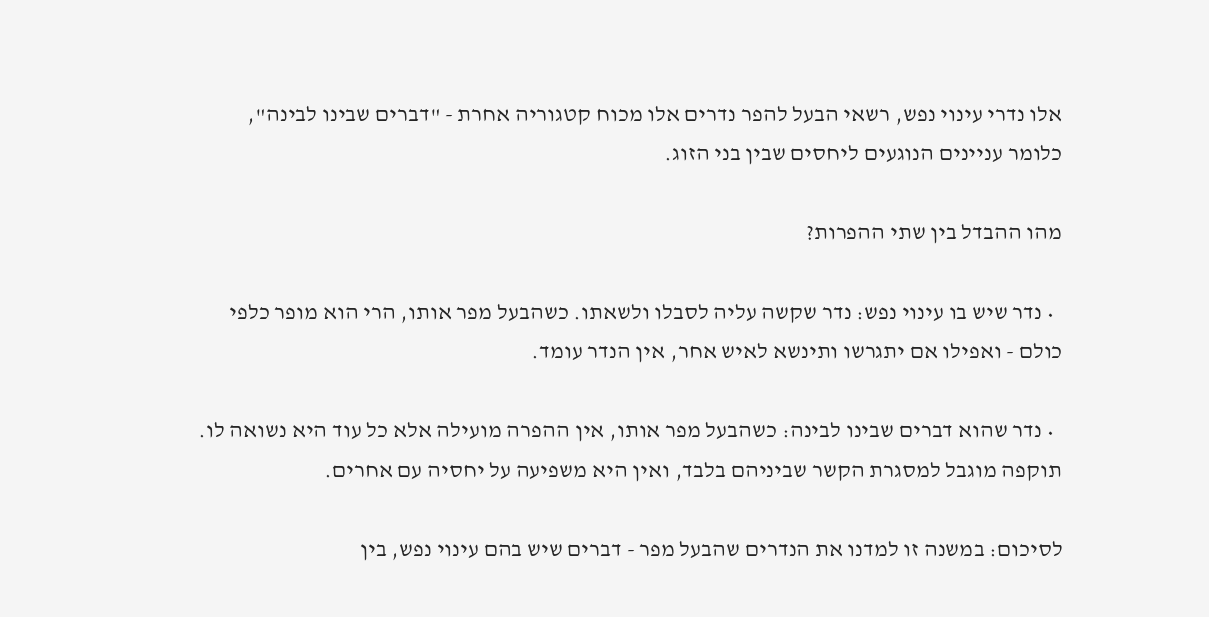אלו נדרי עינוי נפש, רשאי הבעל להפר נדרים אלו מכוח קטגוריה אחרת - "דברים שבינו לבינה", כלומר עניינים הנוגעים ליחסים שבין בני הזוג.

מהו ההבדל בין שתי ההפרות?

  • נדר שיש בו עינוי נפש: נדר שקשה עליה לסבלו ולשאתו. כשהבעל מפר אותו, הרי הוא מופר כלפי כולם - ואפילו אם יתגרשו ותינשא לאיש אחר, אין הנדר עומד.

  • נדר שהוא דברים שבינו לבינה: כשהבעל מפר אותו, אין ההפרה מועילה אלא כל עוד היא נשואה לו. תוקפה מוגבל למסגרת הקשר שביניהם בלבד, ואין היא משפיעה על יחסיה עם אחרים.

לסיכום: במשנה זו למדנו את הנדרים שהבעל מפר - דברים שיש בהם עינוי נפש, בין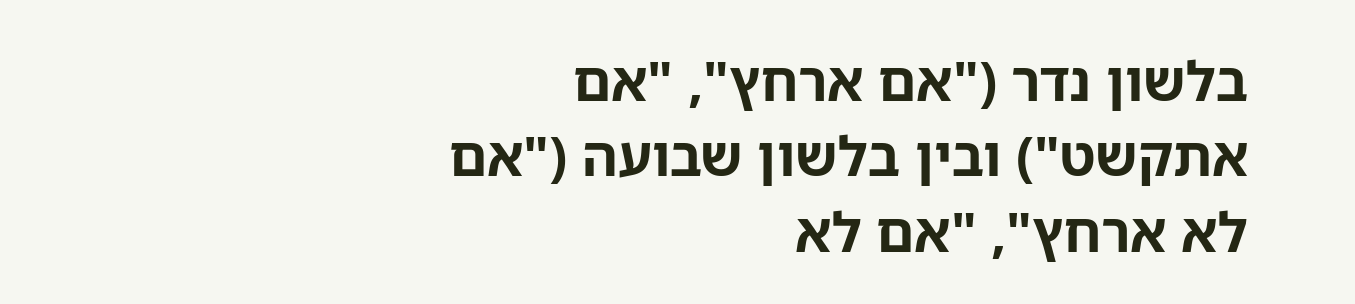בלשון נדר ("אם ארחץ", "אם אתקשט") ובין בלשון שבועה ("אם לא ארחץ", "אם לא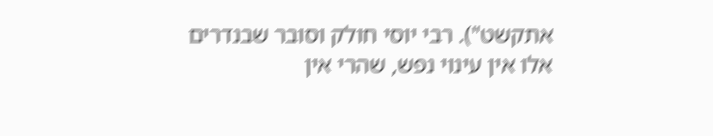אתקשט"). רבי יוסי חולק וסובר שבנדרים אלו אין עינוי נפש, שהרי אין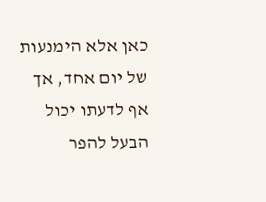כאן אלא הימנעות של יום אחד, אך אף לדעתו יכול הבעל להפר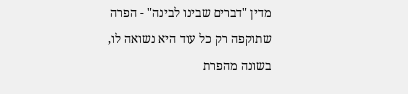מדין "דברים שבינו לבינה" - הפרה שתוקפה רק כל עוד היא נשואה לו, בשונה מהפרת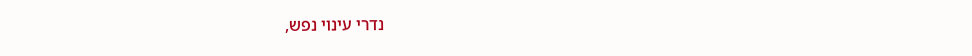נדרי עינוי נפש,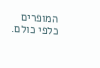המופרים כלפי כולם.